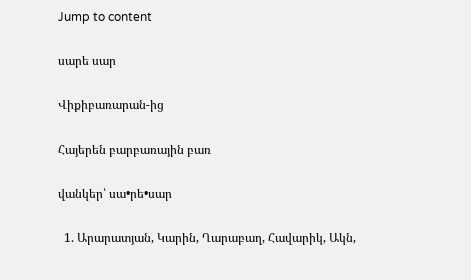Jump to content

սարե սար

Վիքիբառարան-ից

Հայերեն բարբառային բառ

վանկեր՝ սա•րե•սար

  1. Արարատյան, Կարին, Ղարաբաղ, Հավարիկ, Ակն,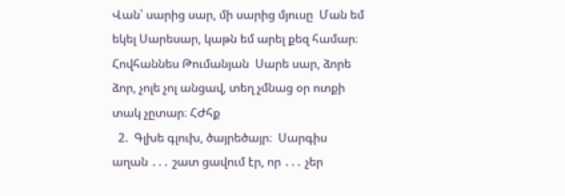Վան՝ սարից սար, մի սարից մյուսը  Ման եմ եկել Սարեսար, կաթն եմ արել քեզ համար։ Հովհաննես Թումանյան  Սարե սար, ձորե ձոր, չոլե չոլ անցավ, տեղ չմնաց օր ոտքի տակ չըտար։ ՀԺհք
  2.  Գլխե գլուխ, ծայրեծայր։  Սարգիս աղան ․․․ շատ ցավում էր, որ ․․․ չեր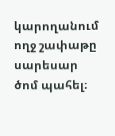կարողանում ողջ շափաթը սարեսար ծոմ պահել։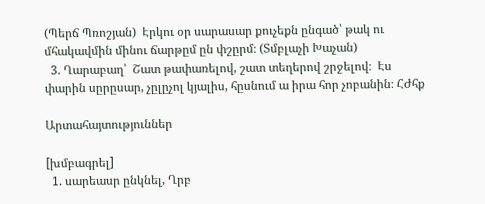(Պերճ Պռոշյան)  Էրկու օր սարասար քուչեքն ընգած՝ թակ ու մհակավմին մինու ճարթըմ ըն փշըրմ։ (Տմբլաչի Խաչան)
  3. Ղարաբաղ՝  Շատ թափառելով, շատ տեղերով շրջելով։  Էս փարին սըրըսար, չըլըչոլ կյալիս, հըսնում ա իրա հոր չոբանին։ ՀԺհք

Արտահայտություններ

[խմբագրել]
  1. սարեասր ընկնել, Ղրբ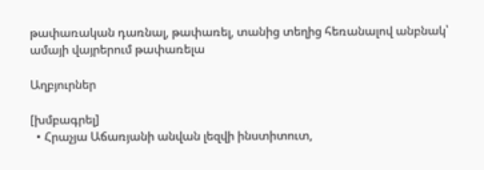թափառական դառնալ, թափառել, տանից տեղից հեռանալով անբնակ՝ ամայի վայրերում թափառելա

Աղբյուրներ

[խմբագրել]
  • Հրաչյա Աճառյանի անվան լեզվի ինստիտուտ,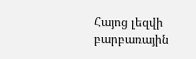Հայոց լեզվի բարբառային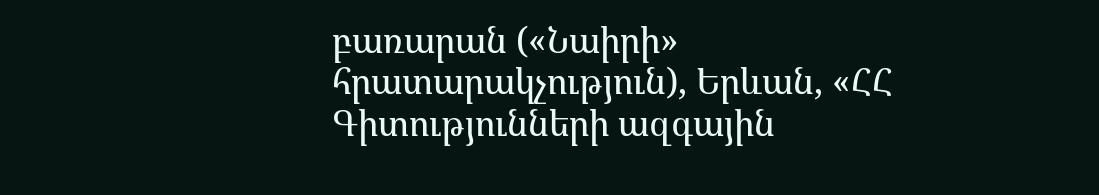բառարան («Նաիրի» հրատարակչություն), Երևան, «ՀՀ Գիտությունների ազգային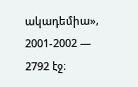ակադեմիա», 2001-2002 — 2792 էջ։